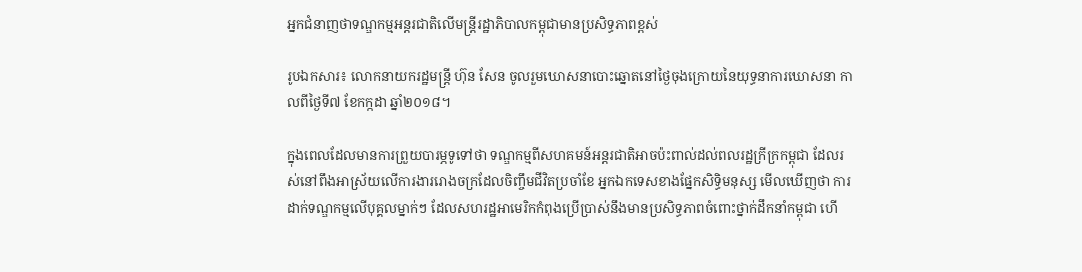អ្នកជំនាញថាទណ្ឌកម្មអន្តរជាតិលើមន្ត្រីរដ្ឋាភិបាលកម្ពុជាមានប្រសិទ្ធភាពខ្ពស់

រូបឯកសារ៖ លោកនាយករដ្ឋមន្ត្រី ហ៊ុន សែន ចូលរួមឃោសនាបោះឆ្នោតនៅថ្ងៃចុងក្រោយនៃយុទ្ធនាការឃោសនា កាលពីថ្ងៃទី៧ ខែកក្កដា ឆ្នាំ២០១៨។

ក្នុងពេលដែលមានការព្រួយបារម្ភទូទៅថា ទណ្ឌកម្មពីសហគមន៍អន្តរជាតិអាចប៉ះពាល់ដល់ពលរដ្ឋក្រីក្រកម្ពុជា ដែលរស់នៅពឹងអាស្រ័យលើការងាររោងចក្រដែលចិញ្ចឹមជីវិតប្រចាំខែ អ្នកឯកទេសខាងផ្នែកសិទ្ធិមនុស្ស មើលឃើញថា ការដាក់ទណ្ឌកម្មលើបុគ្គលម្នាក់ៗ ដែលសហរដ្ឋអាមេរិកកំពុងប្រើប្រាស់នឹងមានប្រសិទ្ធភាពចំពោះថ្នាក់ដឹកនាំកម្ពុជា ហើ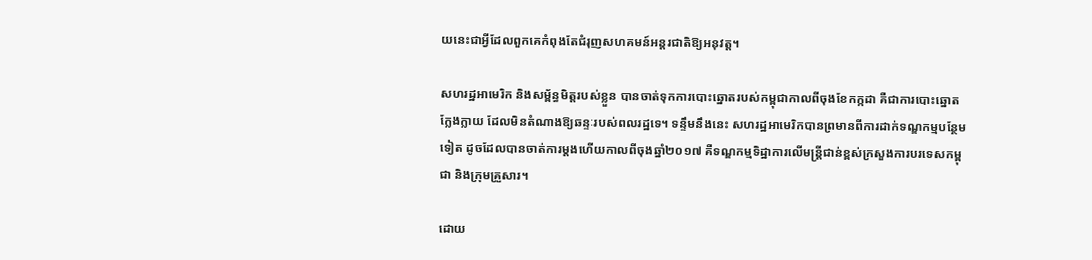យនេះជាអ្វីដែលពួកគេកំពុងតែជំរុញសហគមន៍អន្តរជាតិឱ្យអនុវត្ត។

សហរដ្ឋអាមេរិក និងសម្ព័ន្ធមិត្តរបស់ខ្លួន បានចាត់ទុកការបោះឆ្នោតរបស់កម្ពុជាកាលពីចុងខែកក្កដា គឺជាការបោះឆ្នោតក្លែងក្លាយ ដែលមិនតំណាងឱ្យឆន្ទៈរបស់ពលរដ្ឋទេ។ ទន្ទឹមនឹងនេះ សហរដ្ឋអាមេរិកបានព្រមានពីការដាក់ទណ្ឌកម្មបន្ថែមទៀត ដូចដែលបានចាត់ការម្តងហើយកាលពីចុងឆ្នាំ២០១៧ គឺទណ្ឌកម្មទិដ្ឋាការលើមន្ត្រីជាន់ខ្ពស់ក្រសួងការបរទេសកម្ពុជា និងក្រុមគ្រួសារ។

ដោយ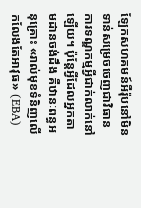ឡែកសហគមន៍អឺរ៉ុបនៅមិនទាន់សម្រេចចេញជាវិធានការទណ្ឌកម្មអ្វីជាក់លាក់នៅឡើយ។ ប៉ុន្តែអ្វីដែលអ្នកតាមដានចង់ដឹង គឺឋានៈពន្ធអនុគ្រោះ «រាល់មុខទំនិញលើកលែងតែអាវុធ‍» (EBA)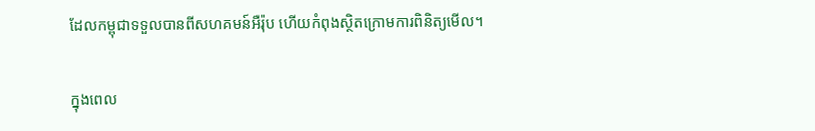ដែលកម្ពុជាទទួលបានពីសហគមន៍អឺរ៉ុប ហើយកំពុងស្ថិតក្រោមការពិនិត្យមើល។

ក្នុងពេល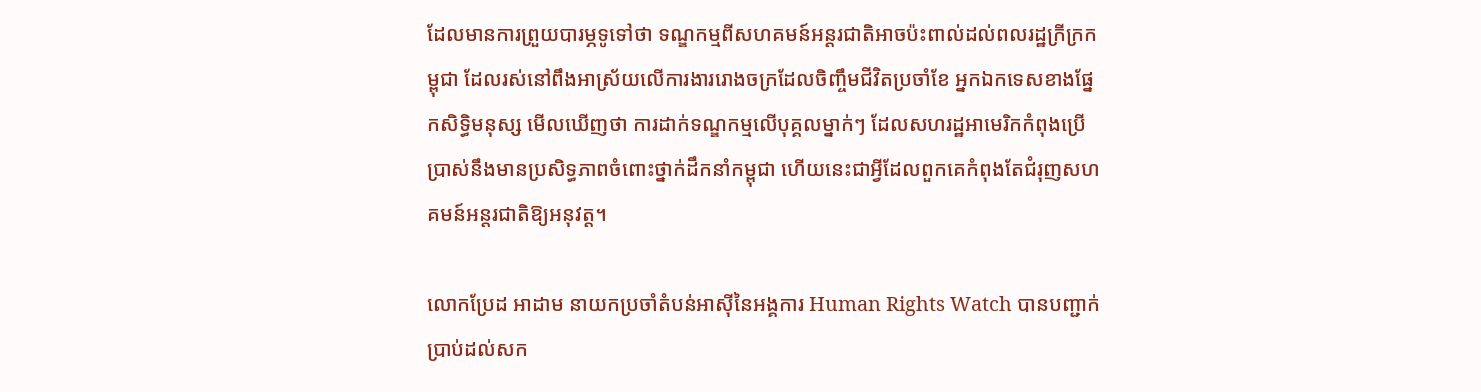ដែលមានការព្រួយបារម្ភទូទៅថា ទណ្ឌកម្មពីសហគមន៍អន្តរជាតិអាចប៉ះពាល់ដល់ពលរដ្ឋក្រីក្រកម្ពុជា ដែលរស់នៅពឹងអាស្រ័យលើការងាររោងចក្រដែលចិញ្ចឹមជីវិតប្រចាំខែ អ្នកឯកទេសខាងផ្នែកសិទ្ធិមនុស្ស មើលឃើញថា ការដាក់ទណ្ឌកម្មលើបុគ្គលម្នាក់ៗ ដែលសហរដ្ឋអាមេរិកកំពុងប្រើប្រាស់នឹងមានប្រសិទ្ធភាពចំពោះថ្នាក់ដឹកនាំកម្ពុជា ហើយនេះជាអ្វីដែលពួកគេកំពុងតែជំរុញសហគមន៍អន្តរជាតិឱ្យអនុវត្ត។

លោកប្រែដ អាដាម នាយកប្រចាំតំបន់អាស៊ីនៃអង្គការ Human Rights Watch បានបញ្ជាក់ប្រាប់ដល់សក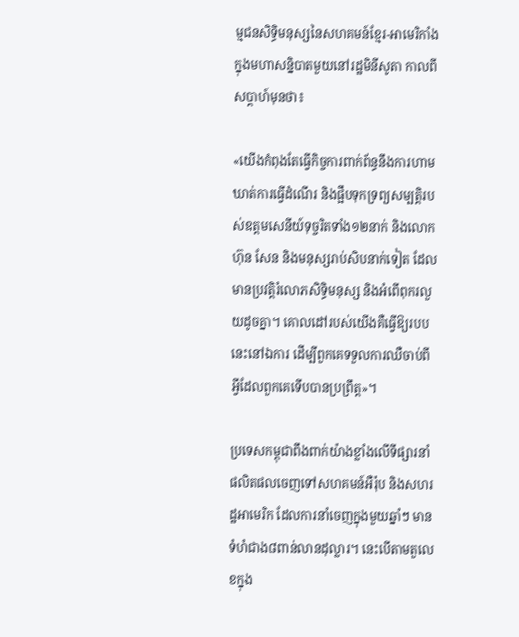ម្មជនសិទ្ធិមនុស្សនៃសហគមន៍ខ្មែរ-អាមេរិកាំងក្នុងមហាសន្និបាតមួយនៅរដ្ឋមិនីសូតា កាលពីសប្តាហ៍មុនថា៖

«យើងកំពុងតែធ្វើកិច្ចការពាក់ព័ន្ធនឹងការហាមឃាត់ការធ្វើដំណើរ និងផ្អឹបទុកទ្រព្យសម្បត្តិរបស់ឧត្តមសេនីយ៍ទុច្ចរិតទាំង១២នាក់ និងលោកហ៊ុន សែន និងមនុស្សរាប់សិបនាក់ទៀត ដែលមានប្រវត្តិរំលោភសិទ្ធិមនុស្ស និងអំពើពុករលួយដូចគ្នា។ គោលដៅរបស់យើងគឺធ្វើឱ្យរបបនេះនៅឯការ ដើម្បីពួកគេទទួលការឈឺចាប់ពីអ្វីដែលពួកគេទើបបានប្រព្រឹត្ត‍»។

ប្រទេសកម្ពុជាពឹងពាក់យ៉ាងខ្លាំងលើទីផ្សារនាំផលិតផលចេញទៅសហគមន៍អឺរ៉ុប និងសហរដ្ឋអាមេរិក ដែលការនាំចេញក្នុងមួយឆ្នាំៗ មានទំហំជាង៨ពាន់លានដុល្លារ។ នេះបើតាមតួលេខក្នុង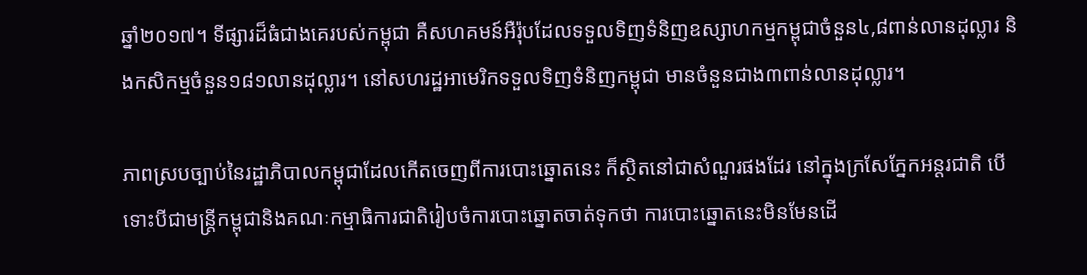ឆ្នាំ២០១៧។ ទីផ្សារដ៏ធំជាងគេរបស់កម្ពុជា គឺសហគមន៍អឺរ៉ុបដែលទទួលទិញទំនិញឧស្សាហកម្មកម្ពុជាចំនួន៤,៨ពាន់លានដុល្លារ និងកសិកម្មចំនួន១៨១លានដុល្លារ។ នៅសហរដ្ឋអាមេរិកទទួលទិញទំនិញកម្ពុជា មានចំនួនជាង៣ពាន់លានដុល្លារ។

ភាពស្របច្បាប់នៃរដ្ឋាភិបាលកម្ពុជាដែលកើតចេញពីការបោះឆ្នោតនេះ ក៏ស្ថិតនៅជាសំណួរផងដែរ នៅក្នុងក្រសែភ្នែកអន្តរជាតិ បើទោះបីជាមន្ត្រីកម្ពុជានិងគណៈកម្មាធិការជាតិរៀបចំការបោះឆ្នោតចាត់ទុកថា ការបោះឆ្នោតនេះមិនមែនដើ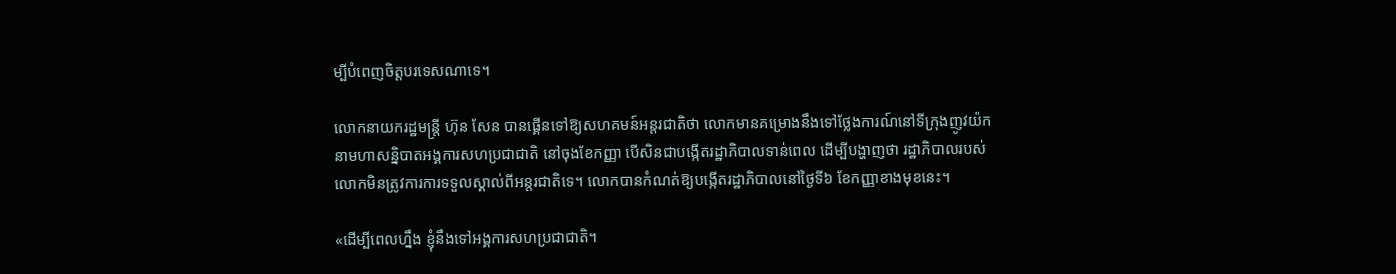ម្បីបំពេញចិត្តបរទេសណាទេ។

លោកនាយករដ្ឋមន្ត្រី ហ៊ុន សែន បានផ្គើនទៅឱ្យសហគមន៍អន្តរជាតិថា លោកមានគម្រោងនឹងទៅថ្លែងការណ៍នៅទីក្រុងញូវយ៉ក នាមហាសន្និបាតអង្គការសហប្រជាជាតិ នៅចុងខែកញ្ញា បើសិនជាបង្កើតរដ្ឋាភិបាលទាន់ពេល ដើម្បីបង្ហាញថា រដ្ឋាភិបាលរបស់លោកមិនត្រូវការការទទួលស្គាល់ពីអន្តរជាតិទេ។ លោកបានកំណត់ឱ្យបង្កើតរដ្ឋាភិបាលនៅថ្ងៃទី៦ ខែកញ្ញាខាងមុខនេះ។

«ដើម្បីពេលហ្នឹង ខ្ញុំនឹងទៅអង្គការសហប្រជាជាតិ។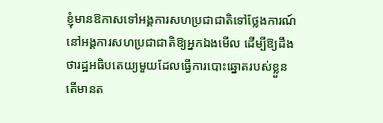ខ្ញុំមានឱកាសទៅអង្គការសហប្រជាជាតិទៅថ្លែងការណ៍នៅអង្គការសហប្រជាជាតិឱ្យអ្នកឯងមើល ដើម្បីឱ្យដឹងថារដ្ឋអធិបតេយ្យមួយដែលធ្វើការបោះឆ្នោតរបស់ខ្លួន តើមានត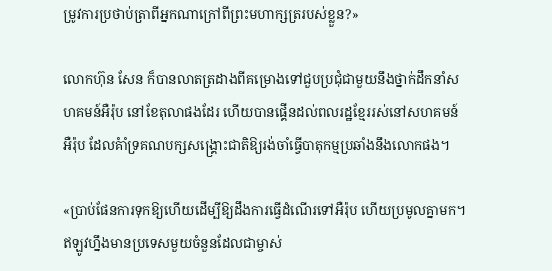ម្រូវការប្រថាប់ត្រាពីអ្នកណាក្រៅពីព្រះមហាក្សត្ររបស់ខ្លួន?»

លោកហ៊ុន សែន ក៏បានលាតត្រដាងពីគម្រោងទៅជួបប្រជុំជាមួយនឹងថ្នាក់ដឹកនាំសហគមន៍អឺរ៉ុប នៅខែតុលាផងដែរ ហើយបានផ្គើនដល់ពលរដ្ឋខ្មែររស់នៅសហគមន៍អឺរ៉ុប ដែលគំាំទ្រគណបក្សសង្គ្រោះជាតិឱ្យរង់ចាំធ្វើបាតុកម្មប្រឆាំងនឹងលោកផង។

«ប្រាប់ផែនការទុកឱ្យហើយដើម្បីឱ្យដឹងការធ្វើដំណើរទៅអឺរ៉ុប ហើយប្រមូលគ្នាមក។ ឥឡូវហ្នឹងមានប្រទេសមួយចំនួនដែលជាម្ចាស់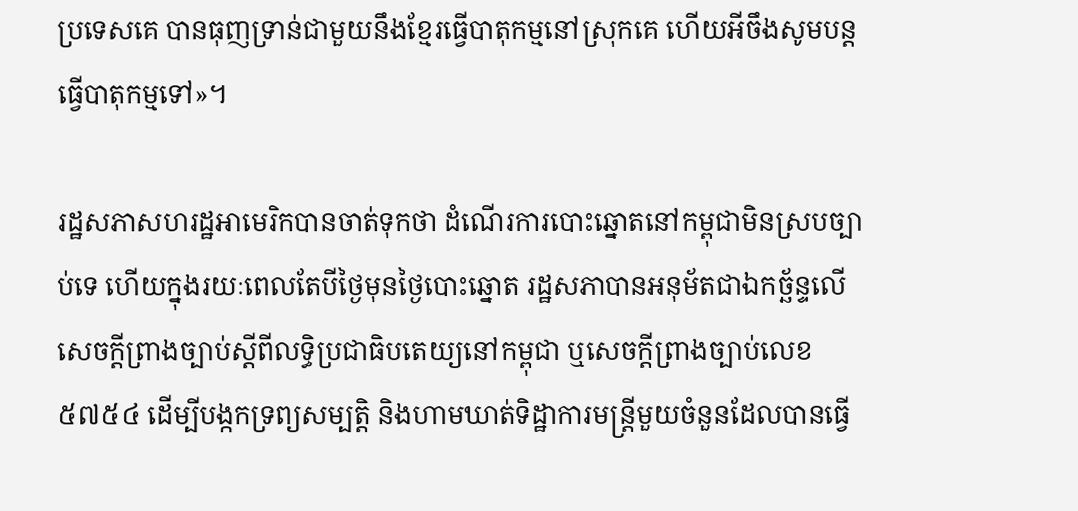ប្រទេសគេ បានធុញទ្រាន់ជាមួយនឹងខ្មែរធ្វើបាតុកម្មនៅស្រុកគេ ហើយអីចឹងសូមបន្តធ្វើបាតុកម្មទៅ»។

រដ្ឋសភាសហរដ្ឋអាមេរិកបានចាត់ទុកថា ដំណើរការបោះឆ្នោតនៅកម្ពុជាមិនស្របច្បាប់ទេ ហើយក្នុងរយៈពេលតែបីថ្ងៃមុនថ្ងៃបោះឆ្នោត រដ្ឋសភាបានអនុម័តជាឯកច្ឆ័ន្ទលើសេចក្តីព្រាងច្បាប់ស្តីពីលទ្ធិប្រជាធិបតេយ្យនៅកម្ពុជា ឬសេចក្តីព្រាងច្បាប់លេខ៥៧៥៤ ដើម្បីបង្កកទ្រព្យសម្បត្តិ និងហាមឃាត់ទិដ្ឋាការមន្ត្រីមួយចំនួនដែលបានធ្វើ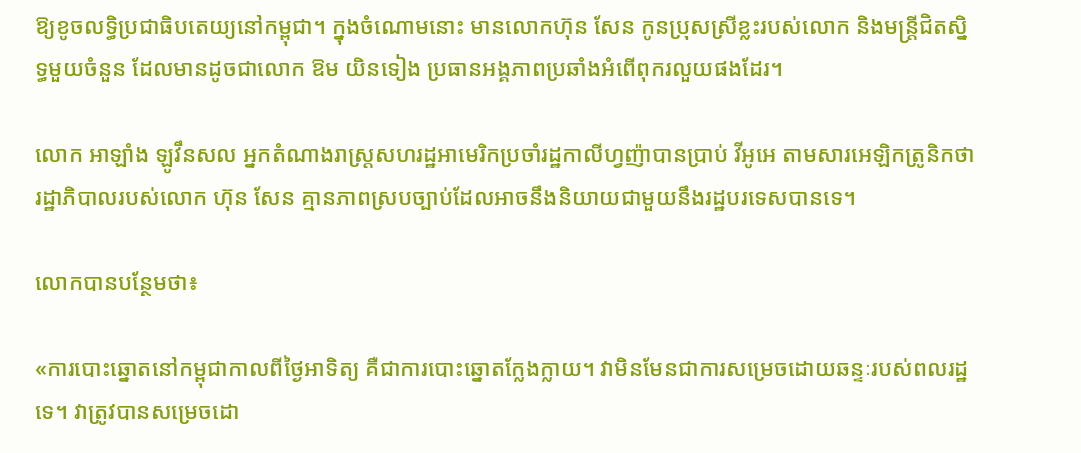ឱ្យខូចលទ្ធិប្រជាធិបតេយ្យនៅកម្ពុជា។ ក្នុងចំណោមនោះ មានលោកហ៊ុន សែន កូនប្រុសស្រីខ្លះរបស់លោក និងមន្ត្រីជិតស្និទ្ធមួយចំនួន ដែលមានដូចជាលោក ឱម យិនទៀង ប្រធានអង្គភាពប្រឆាំងអំពើពុករលួយផងដែរ។

លោក អាឡាំង ឡូវឹនសល អ្នកតំណាងរាស្រ្តសហរដ្ឋអាមេរិកប្រចាំរដ្ឋកាលីហ្វញ៉ាបានប្រាប់ វីអូអេ តាមសារអេឡិកត្រូនិកថា រដ្ឋាភិបាលរបស់លោក ហ៊ុន សែន គ្មានភាពស្របច្បាប់ដែលអាចនឹងនិយាយជាមួយនឹងរដ្ឋបរទេសបានទេ។

លោកបានបន្ថែមថា៖

«ការបោះឆ្នោតនៅកម្ពុជាកាលពីថ្ងៃអាទិត្យ គឺជាការបោះឆ្នោតក្លែងក្លាយ។ វាមិនមែនជាការសម្រេចដោយឆន្ទៈរបស់ពលរដ្ឋទេ។ វាត្រូវបានសម្រេចដោ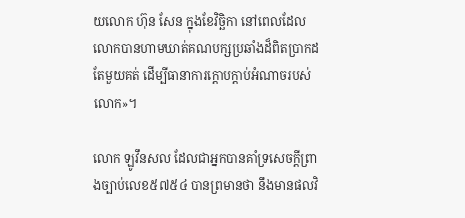យលោក ហ៊ុន សែន ក្នុងខែវិច្ឆិកា នៅពេលដែលលោកបានហាមឃាត់គណបក្សប្រឆាំងដ៏ពិតប្រាកដតែមួយគត់ ដើម្បីធានាការក្តោបក្តាប់អំណាចរបស់លោក‍»។

លោក ឡូវឹនសល ដែលជាអ្នកបានគាំទ្រសេចក្តីព្រាងច្បាប់លេខ៥៧៥៤ បានព្រមានថា នឹងមានផលវិ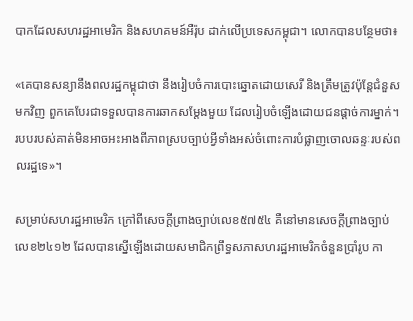បាកដែលសហរដ្ឋអាមេរិក និងសហគមន៍អឺរ៉ុប ដាក់លើប្រទេសកម្ពុជា។ លោកបានបន្ថែមថា៖

«គេបានសន្យានឹងពលរដ្ឋកម្ពុជាថា នឹងរៀបចំការបោះឆ្នោតដោយសេរី និងត្រឹមត្រូវប៉ុន្តែជំនួសមកវិញ ពួកគេបែរជាទទួលបានការឆាកសម្តែងមួយ ដែលរៀបចំឡើងដោយជនផ្តាច់ការម្នាក់។ របបរបស់គាត់មិនអាចអះអាងពីភាពស្របច្បាប់អ្វីទាំងអស់ចំពោះការបំផ្លាញចោលឆន្ទៈរបស់ពលរដ្ឋទេ‍»។

សម្រាប់សហរដ្ឋអាមេរិក ក្រៅពីសេចក្តីព្រាងច្បាប់លេខ៥៧៥៤ គឺនៅមានសេចក្តីព្រាងច្បាប់លេខ២៤១២ ដែលបានស្នើឡើងដោយសមាជិកព្រឹទ្ធសភាសហរដ្ឋអាមេរិកចំនួនប្រាំរូប កា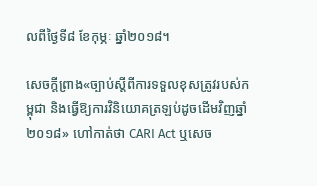លពីថ្ងៃទី៨ ខែកុម្ភៈ ឆ្នាំ២០១៨។

សេចក្តីព្រាង«ច្បាប់ស្តីពីការទទួលខុសត្រូវរបស់កម្ពុជា និងធ្វើឱ្យការវិនិយោគត្រឡប់ដូចដើមវិញ‍ឆ្នាំ២០១៨» ហៅកាត់ថា CARI Act ឬសេច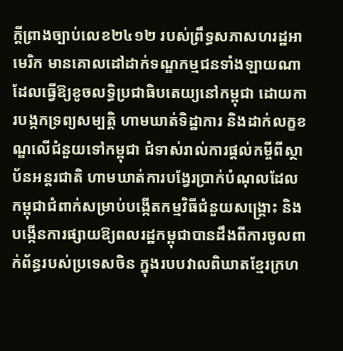ក្តីព្រាងច្បាប់លេខ២៤១២ របស់ព្រឹទ្ធសភាសហរដ្ឋអាមេរិក មានគោលដៅដាក់ទណ្ឌកម្មជនទាំងឡាយណាដែលធ្វើឱ្យខូចលទ្ធិប្រជាធិបតេយ្យនៅកម្ពុជា ដោយការបង្កកទ្រព្យសម្បត្តិ ហាមឃាត់ទិដ្ឋាការ និងដាក់លក្ខខណ្ឌលើជំនួយទៅកម្ពុជា ជំទាស់រាល់ការផ្តល់កម្ចីពីស្ថាប័នអន្តរជាតិ ហាមឃាត់ការបង្វែរប្រាក់បំណុលដែលកម្ពុជាជំពាក់សម្រាប់បង្កើតកម្មវិធីជំនួយសង្គ្រោះ និងបង្កើនការផ្សាយឱ្យពលរដ្ឋកម្ពុជាបានដឹងពីការចូលពាក់ព័ន្ធរបស់ប្រទេសចិន ក្នុងរបបវាលពិឃាតខ្មែរក្រហ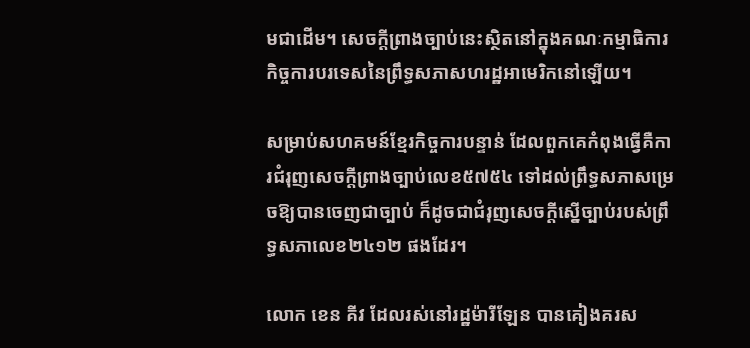មជាដើម។ សេចក្តីព្រាងច្បាប់នេះស្ថិតនៅក្នុងគណៈកម្មាធិការកិច្ចការបរទេសនៃព្រឹទ្ធសភាសហរដ្ឋអាមេរិកនៅឡើយ។

សម្រាប់សហគមន៍ខ្មែរកិច្ចការបន្ទាន់ ដែលពួកគេកំពុងធ្វើគឺការជំរុញសេចក្តីព្រាងច្បាប់លេខ៥៧៥៤ ទៅដល់ព្រឹទ្ធសភាសម្រេចឱ្យបានចេញជាច្បាប់ ក៏ដូចជាជំរុញសេចក្តីស្នើច្បាប់របស់ព្រឹទ្ធសភាលេខ២៤១២ ផងដែរ។

លោក ខេន គីវ ដែលរស់នៅរដ្ឋម៉ារីឡែន បានគៀងគរស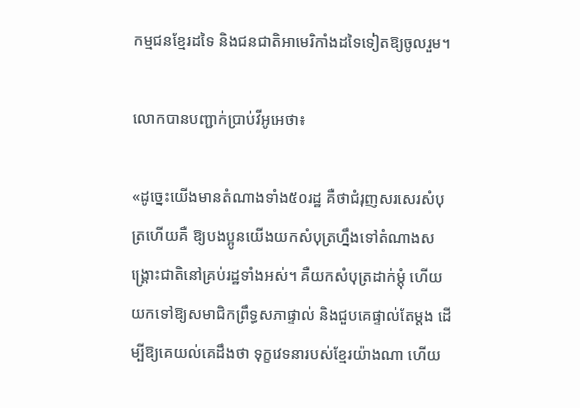កម្មជនខ្មែរដទៃ និងជនជាតិអាមេរិកាំងដទៃទៀតឱ្យចូលរួម។

លោកបានបញ្ជាក់ប្រាប់វីអូអេថា៖

«ដូច្នេះយើងមានតំណាងទាំង៥០រដ្ឋ គឺថាជំរុញសរសេរសំបុត្រហើយគឺ ឱ្យបងប្អូនយើងយកសំបុត្រហ្នឹងទៅតំណាងសង្គ្រោះជាតិនៅគ្រប់រដ្ឋទាំងអស់។ គឺយកសំបុត្រដាក់ម្តុំ ហើយយកទៅឱ្យសមាជិកព្រឹទ្ធសភាផ្ទាល់ និងជួបគេផ្ទាល់តែម្តង ដើម្បីឱ្យគេយល់គេដឹងថា ទុក្ខវេទនារបស់ខ្មែរយ៉ាងណា ហើយ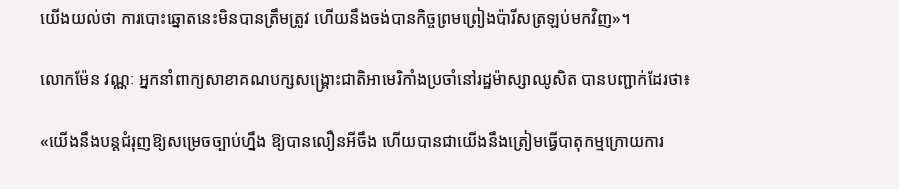យើងយល់ថា ការបោះឆ្នោតនេះមិនបានត្រឹមត្រូវ ហើយនឹងចង់បានកិច្ចព្រមព្រៀងប៉ារីសត្រឡប់មកវិញ‍»។

លោកម៉ែន វណ្ណៈ អ្នកនាំពាក្យសាខាគណបក្សសង្គ្រោះជាតិអាមេរិកាំងប្រចាំនៅរដ្ឋម៉ាស្សាឈូសិត បានបញ្ជាក់ដែរថា៖

«យើងនឹងបន្តជំរុញឱ្យសម្រេចច្បាប់ហ្នឹង ឱ្យបានលឿនអីចឹង ហើយបានជាយើងនឹងត្រៀមធ្វើបាតុកម្មក្រោយការ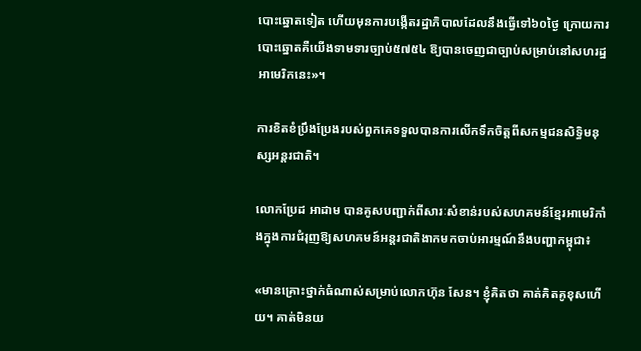បោះឆ្នោតទៀត ហើយមុនការបង្កើតរដ្ឋាភិបាលដែលនឹងធ្វើទៅ៦០ថ្ងៃ ក្រោយការបោះឆ្នោតគឺយើងទាមទារច្បាប់៥៧៥៤ ឱ្យបានចេញជាច្បាប់សម្រាប់នៅសហរដ្ឋអាមេរិកនេះ‍»។

ការខិតខំប្រឹងប្រែងរបស់ពួកគេទទួលបានការលើកទឹកចិត្តពីសកម្មជនសិទ្ធិមនុស្សអន្តរជាតិ។

លោកប្រែដ អាដាម បានគូសបញ្ជាក់ពីសារៈសំខាន់របស់សហគមន៍ខ្មែរអាមេរិកាំងក្នុងការជំរុញឱ្យសហគមន៍អន្តរជាតិងាកមកចាប់អារម្មណ៍នឹងបញ្ហាកម្ពុជា៖

«មានគ្រោះថ្នាក់ធំណាស់សម្រាប់លោកហ៊ុន សែន។ ខ្ញុំគិតថា គាត់គិតគូខុសហើយ។ គាត់មិនយ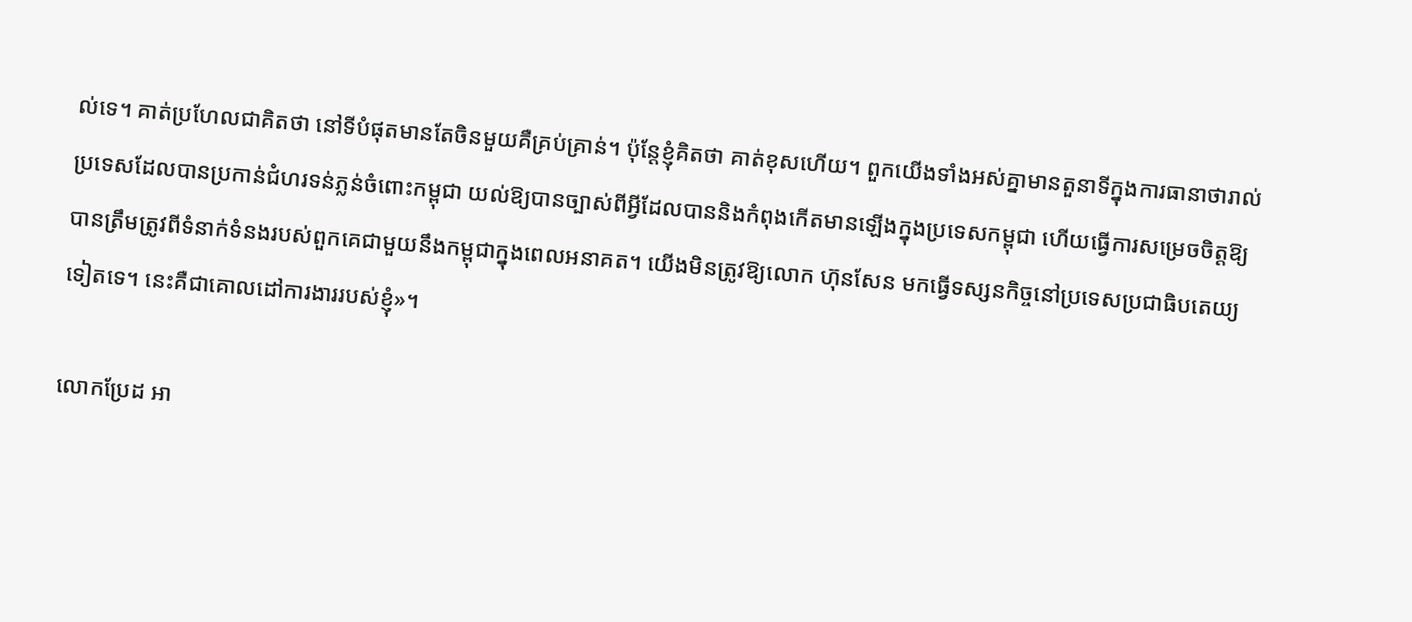ល់ទេ។ គាត់ប្រហែលជាគិតថា នៅទីបំផុតមានតែចិនមួយគឺគ្រប់គ្រាន់។ ប៉ុន្តែខ្ញុំគិតថា គាត់ខុសហើយ។ ពួកយើងទាំងអស់គ្នាមានតួនាទីក្នុងការធានាថារាល់ប្រទេសដែលបានប្រកាន់ជំហរទន់ភ្លន់ចំពោះកម្ពុជា យល់ឱ្យបានច្បាស់ពីអ្វីដែលបាននិងកំពុងកើតមានឡើងក្នុងប្រទេសកម្ពុជា ហើយធ្វើការសម្រេចចិត្តឱ្យបានត្រឹមត្រូវពីទំនាក់ទំនងរបស់ពួកគេជាមួយនឹងកម្ពុជាក្នុងពេលអនាគត។ យើងមិនត្រូវឱ្យលោក ហ៊ុនសែន មកធ្វើទស្សនកិច្ចនៅប្រទេសប្រជាធិបតេយ្យទៀតទេ។ នេះគឺជាគោលដៅការងាររបស់ខ្ញុំ‍»។

លោកប្រែដ អា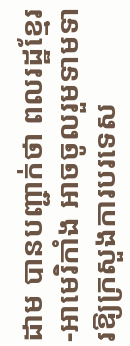ដាម បានបញ្ជាក់ថា ពលរដ្ឋខ្មែរ-អាមេរិកាំង អាចចូលរួមទាមទារឱ្យក្រសួងការបរទេស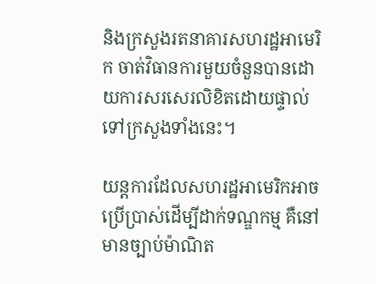និងក្រសួងរតនាគារសហរដ្ឋអាមេរិក ចាត់វិធានការមួយចំនួនបានដោយការសរសេរលិខិតដោយផ្ទាល់ទៅក្រសួងទាំងនេះ។

យន្តការដែលសហរដ្ឋអាមេរិកអាចប្រើប្រាស់ដើម្បីដាក់ទណ្ឌកម្ម គឺនៅមានច្បាប់ម៉ាណិត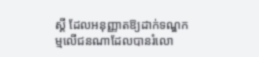ស្គី ដែលអនុញ្ញាតឱ្យដាក់ទណ្ឌកម្មលើជនណាដែលបានរំលោ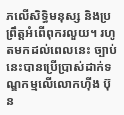ភលើសិទ្ធិមនុស្ស និងប្រព្រឹត្តអំពើពុករលួយ។ រហូតមកដល់ពេលនេះ ច្បាប់នេះបានប្រើប្រាស់ដាក់ទណ្ឌកម្មលើលោកហ៊ីង ប៊ុន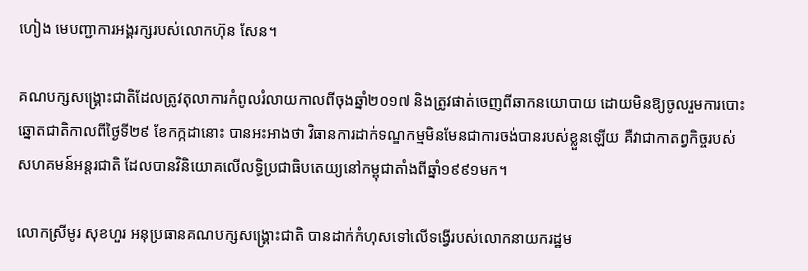ហៀង មេបញ្ជាការអង្គរក្សរបស់លោកហ៊ុន សែន។

គណបក្សសង្គ្រោះជាតិដែលត្រូវតុលាការកំពូលរំលាយកាលពីចុងឆ្នាំ២០១៧ និងត្រូវផាត់ចេញពីឆាកនយោបាយ ដោយមិនឱ្យចូលរួមការបោះឆ្នោតជាតិកាលពីថ្ងៃទី២៩ ខែកក្កដានោះ បានអះអាងថា វិធានការដាក់ទណ្ឌកម្មមិនមែនជាការចង់បានរបស់ខ្លួនឡើយ គឺវាជាកាតព្វកិច្ចរបស់សហគមន៍អន្តរជាតិ ដែលបានវិនិយោគលើលទ្ធិប្រជាធិបតេយ្យនៅកម្ពុជាតាំងពីឆ្នាំ១៩៩១មក។

លោកស្រីមូរ សុខហួរ អនុប្រធានគណបក្សសង្គ្រោះជាតិ បានដាក់កំហុសទៅលើទង្វើរបស់លោកនាយករដ្ឋម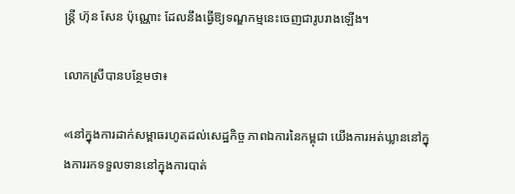ន្ត្រី ហ៊ុន សែន ប៉ុណ្ណោះ ដែលនឹងធ្វើឱ្យទណ្ឌកម្មនេះចេញជារូបរាងឡើង។

លោកស្រីបានបន្ថែមថា៖

«នៅក្នុងការដាក់សម្ពាធរហូតដល់សេដ្ឋកិច្ច ភាពឯការនៃកម្ពុជា យើងការអត់ឃ្លាននៅក្នុងការរកទទួលទាននៅក្នុងការបាត់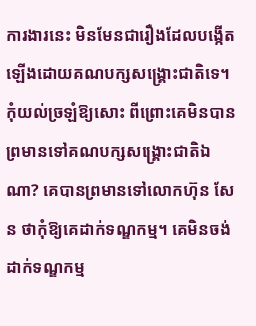ការងារនេះ មិនមែនជារឿងដែលបង្កើតឡើងដោយគណបក្សសង្គ្រោះជាតិទេ។ កុំយល់ច្រឡំឱ្យសោះ ពីព្រោះគេមិនបានព្រមានទៅគណបក្សសង្គ្រោះជាតិឯណា? គេបានព្រមានទៅលោកហ៊ុន សែន ថាកុំឱ្យគេដាក់ទណ្ឌកម្ម។ គេមិនចង់ដាក់ទណ្ឌកម្ម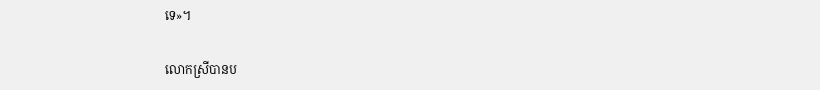ទេ»។

លោកស្រីបានប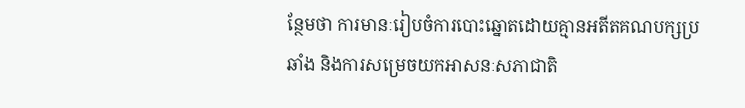ន្ថែមថា ការមានៈរៀបចំការបោះឆ្នោតដោយគ្មានអតីតគណបក្សប្រឆាំង និងការសម្រេចយកអាសនៈសភាជាតិ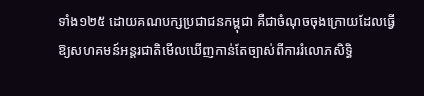ទាំង១២៥ ដោយគណបក្សប្រជាជនកម្ពុជា គឺជាចំណុចចុងក្រោយដែលធ្វើឱ្យសហគមន៍អន្តរជាតិមើលឃើញកាន់តែច្បាស់ពីការរំលោភសិទ្ធិ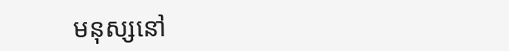មនុស្សនៅ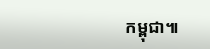កម្ពុជា៕